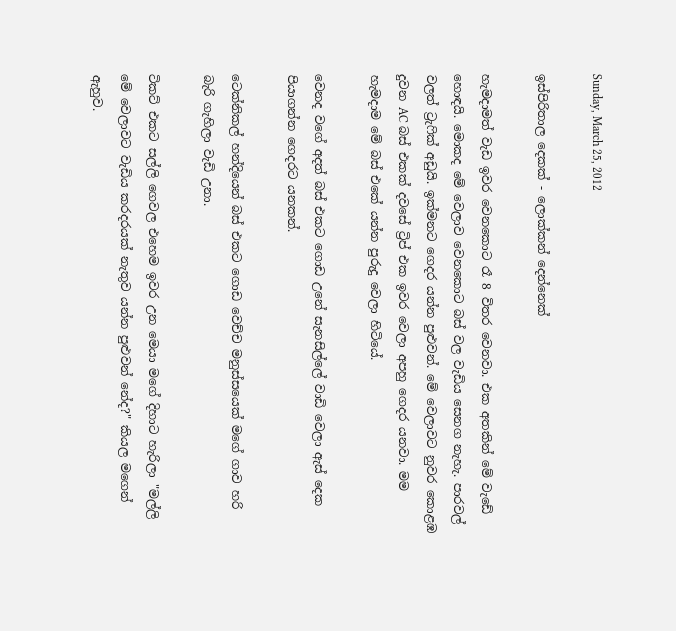Sunday, March 25, 2012

ඉස්පිරිතාල දෙකක් - ලොක්කන් දෙන්නෙක්

හැමදාමත් වැඩ ඉවර වෙනකොට රෑ 8 විතර වෙනවා. එක අතකින් මේ වැඩේ හොඳයි. මොකද මේ වෙලාව වෙනකොට බස් වල වැඩිය සෙනග නැහැ. පාරවල් වලත් ට්‍රැෆික් අඩුයි. ඉක්මනට ගෙදර යන්න පුළුවන්. මේ වෙලාවට නුවර කොළඹ දුවන AC බස් එකක් දවසේ ට්‍රිප් එක ඉවර වෙලා අපහු ගෙදර යනවා. මම හැමදාම මේ බස් එකේ යන්න පුරුදු වෙලා හිටියේ.

වෙනද වගේ අදත් බස් එකට ගොඩ උනේ සැනසිල්ලේ වාඩි වෙලා ඇස් දෙක පියාගන්න ගෙදරට යනකන්.

ටෙක්නිකල් හන්දියෙන් බස් එකට ගොඩ වෙච්ච මනුස්සයෙක් මගේ ගාව හරි බැරි ගැහිලා වැඩි උනා.

ටිකට් එකට සල්ලි ගෙවල එහෙම ඉවර උන මෙයා මගේ දිහාට හැරිලා "මල්ලි මේ වෙලාවට වැඩිය කරදරයක් නැතුව යන්න පුළුවන් නේද?" කියල මගෙන් ඇහුව.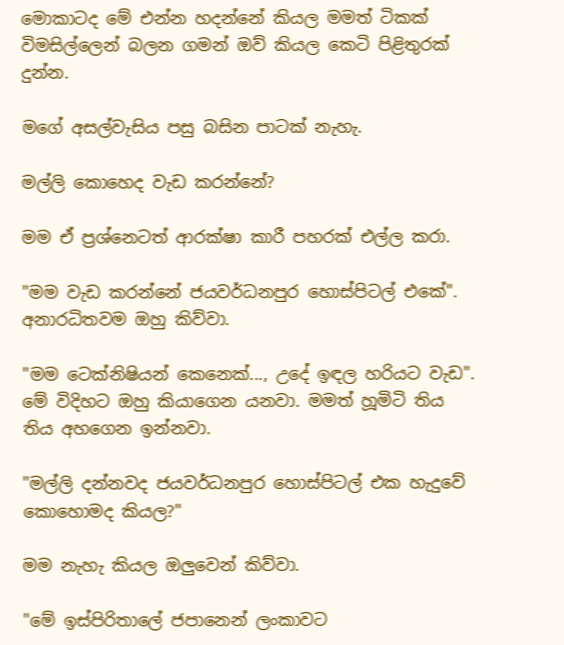මොකාටද මේ එන්න හදන්නේ කියල මමත් ටිකක් විමසිල්ලෙන් බලන ගමන් ඔව් කියල කෙටි පිළිතුරක් දුන්න.

මගේ අසල්වැසිය පසු බසින පාටක් නැහැ.

මල්ලි කොහෙද වැඩ කරන්නේ?

මම ඒ ප්‍රශ්නෙටත් ආරක්ෂා කාරී පහරක් එල්ල කරා.

"මම වැඩ කරන්නේ ජයවර්ධනපුර හොස්පිටල් එකේ". අනාරධිතවම ඔහු කිව්වා.

"මම ටෙක්නිෂියන් කෙනෙක්..., උදේ ඉඳල හරියට වැඩ". මේ විදිහට ඔහු කියාගෙන යනවා. මමත් හූමිටි තිය තිය අහගෙන ඉන්නවා.

"මල්ලි දන්නවද ජයවර්ධනපුර හොස්පිටල් එක හැදුවේ කොහොමද කියල?"

මම නැහැ කියල ඔලුවෙන් කිව්වා.

"මේ ඉස්පිරිතාලේ ජපානෙන් ලංකාවට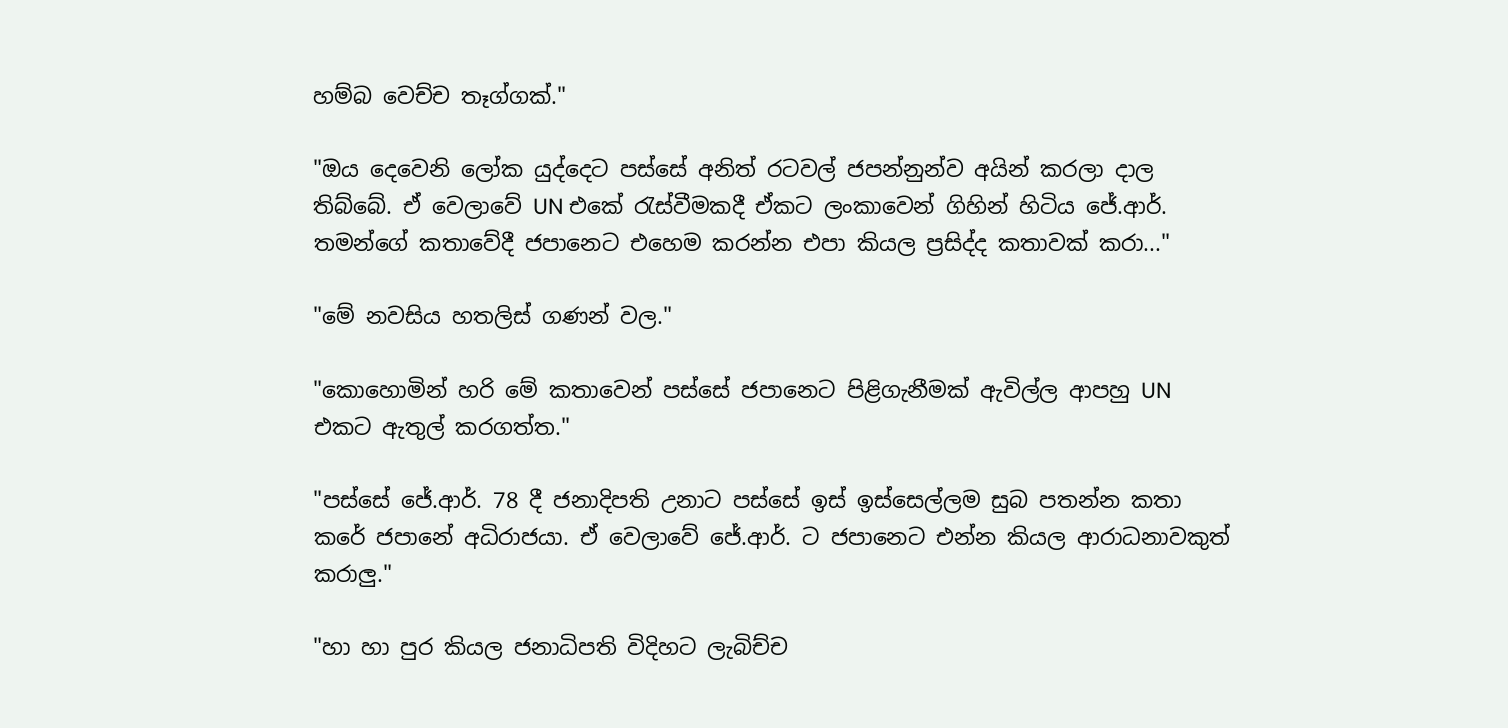හම්බ වෙච්ච තෑග්ගක්."

"ඔය දෙවෙනි ලෝක යුද්දෙට පස්සේ අනිත් රටවල් ජපන්නුන්ව අයින් කරලා දාල තිබ්බේ. ඒ වෙලාවේ UN එකේ රැස්වීමකදී ඒකට ලංකාවෙන් ගිහින් හිටිය ජේ.ආර්. තමන්ගේ කතාවේදී ජපානෙට එහෙම කරන්න එපා කියල ප්‍රසිද්ද කතාවක් කරා..."

"මේ නවසිය හතලිස් ගණන් වල."

"කොහොමින් හරි මේ කතාවෙන් පස්සේ ජපානෙට පිළිගැනීමක් ඇවිල්ල ආපහු UN එකට ඇතුල් කරගත්ත."

"පස්සේ ජේ.ආර්. 78 දී ජනාදිපති උනාට පස්සේ ඉස් ඉස්සෙල්ලම සුබ පතන්න කතා කරේ ජපානේ අධිරාජයා. ඒ වෙලාවේ ජේ.ආර්. ට ජපානෙට එන්න කියල ආරාධනාවකුත් කරාලු."

"හා හා පුර කියල ජනාධිපති විදිහට ලැබිච්ච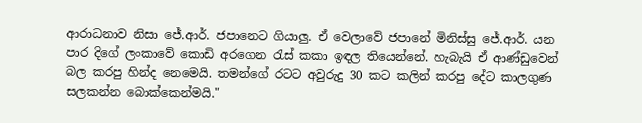ආරාධනාව නිසා ජේ.ආර්. ජපානෙට ගියාලු. ඒ වෙලාවේ ජපානේ මිනිස්සු ජේ.ආර්. යන පාර දිගේ ලංකාවේ කොඩි අරගෙන රැස් කකා ඉඳල තියෙන්නේ. හැබැයි ඒ ආණ්ඩුවෙන් බල කරපු හින්ද නෙමෙයි. තමන්ගේ රටට අවුරුදු 30 කට කලින් කරපු දේට කාලගුණ සලකන්න බොක්කෙන්මයි."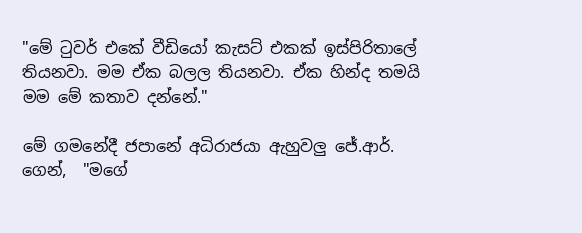"මේ ටුවර් එකේ වීඩියෝ කැසට් එකක් ඉස්පිරිතාලේ තියනවා. මම ඒක බලල තියනවා. ඒක හින්ද තමයි මම මේ කතාව දන්නේ."

මේ ගමනේදී ජපානේ අධිරාජයා ඇහුවලු ජේ.ආර්. ගෙන්,  "මගේ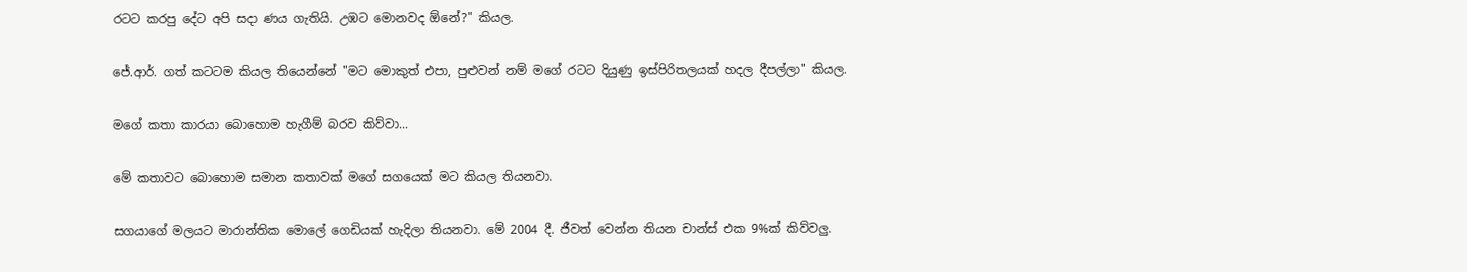රටට කරපු දේට අපි සදා ණය ගැතියි. උඹට මොනවද ඕනේ?" කියල.

ජේ.ආර්. ගත් කටටම කියල තියෙන්නේ "මට මොකුත් එපා, පුළුවන් නම් මගේ රටට දියුණු ඉස්පිරිතලයක් හදල දීපල්ලා" කියල.

මගේ කතා කාරයා බොහොම හැගීම් බරව කිව්වා...

මේ කතාවට බොහොම සමාන කතාවක් මගේ සගයෙක් මට කියල තියනවා.

සගයාගේ මලයට මාරාන්තික මොලේ ගෙඩියක් හැදිලා තියනවා. මේ 2004 දී. ජීවත් වෙන්න තියන චාන්ස් එක 9%ක් කිව්වලු.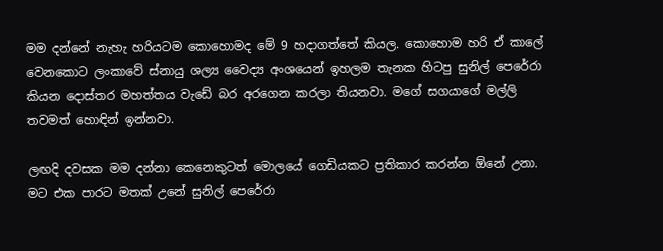මම දන්නේ නැහැ හරියටම කොහොමද මේ 9 හදාගත්තේ කියල. කොහොම හරි ඒ කාලේ වෙනකොට ලංකාවේ ස්නායු ශල්‍ය වෛද්‍ය අංශයෙන් ඉහලම තැනක හිටපු සුනිල් පෙරේරා කියන දොස්තර මහත්තය වැඩේ බර අරගෙන කරලා තියනවා. මගේ සගයාගේ මල්ලි තවමත් හොඳින් ඉන්නවා.

ලඟදි දවසක මම දන්නා කෙනෙකුටත් මොලයේ ගෙඩියකට ප්‍රතිකාර කරන්න ඕනේ උනා. මට එක පාරට මතක් උනේ සුනිල් පෙරේරා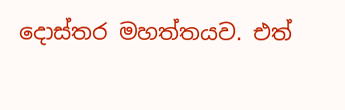දොස්තර මහත්තයව. එත්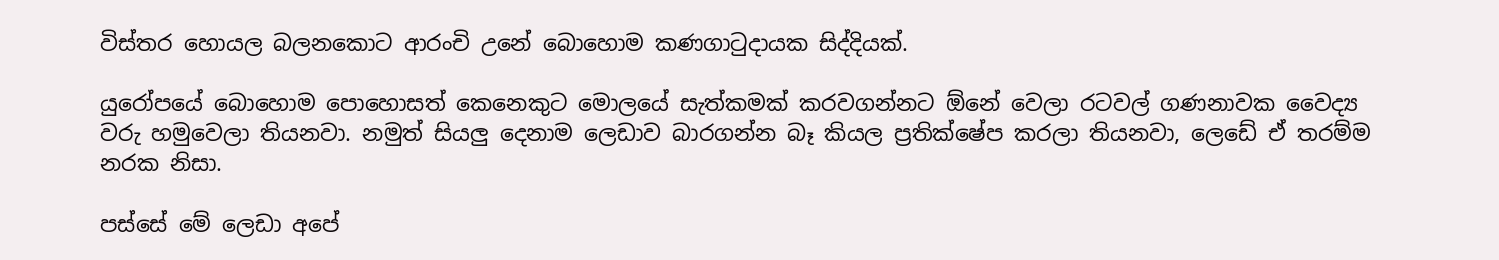විස්තර හොයල බලනකොට ආරංචි උනේ බොහොම කණගාටුදායක සිද්දියක්.

යුරෝපයේ බොහොම පොහොසත් කෙනෙකුට මොලයේ සැත්කමක් කරවගන්නට ඕනේ වෙලා රටවල් ගණනාවක වෛද්‍ය වරු හමුවෙලා තියනවා. නමුත් සියලු දෙනාම ලෙඩාව බාරගන්න බෑ කියල ප්‍රතික්ෂේප කරලා තියනවා, ලෙඩේ ඒ තරම්ම නරක නිසා.

පස්සේ මේ ලෙඩා අපේ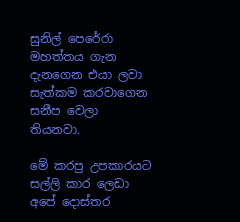සුනිල් පෙරේරා මහත්තය ගැන දැනගෙන එයා ලවා සැත්කම කරවාගෙන සනීප වෙලා තියනවා.

මේ කරපු උපකාරයට සල්ලි කාර ලෙඩා අපේ දොස්තර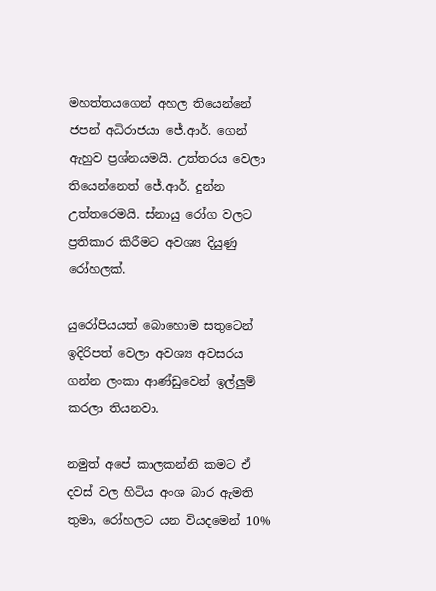මහත්තයගෙන් අහල තියෙන්නේ ජපන් අධිරාජයා ජේ.ආර්. ගෙන් ඇහුව ප්‍රශ්නයමයි. උත්තරය වෙලා තියෙන්නෙත් ජේ.ආර්. දුන්න උත්තරෙමයි. ස්නායු රෝග වලට ප්‍රතිකාර කිරීමට අවශ්‍ය දියුණු රෝහලක්.

යුරෝපියයත් බොහොම සතුටෙන් ඉදිරිපත් වෙලා අවශ්‍ය අවසරය ගන්න ලංකා ආණ්ඩුවෙන් ඉල්ලුම් කරලා තියනවා.

නමුත් අපේ කාලකන්නි කමට ඒ දවස් වල හිටිය අංශ බාර ඇමති තුමා, රෝහලට යන වියදමෙන් 10%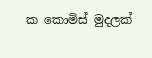ක කොමිස් මුදලක්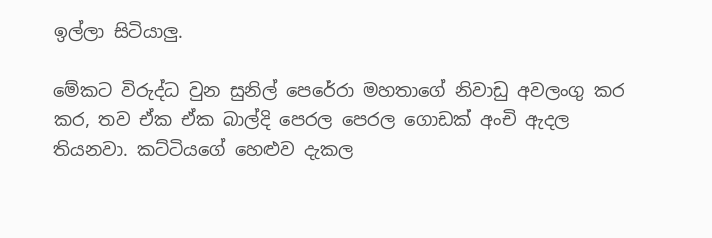ඉල්ලා සිටියාලු.

මේකට විරුද්ධ වුන සුනිල් පෙරේරා මහතාගේ නිවාඩු අවලංගු කර කර, තව ඒක ඒක බාල්දි පෙරල පෙරල ගොඩක් අංචි ඇදල තියනවා. කට්ටියගේ හෙළුව දැකල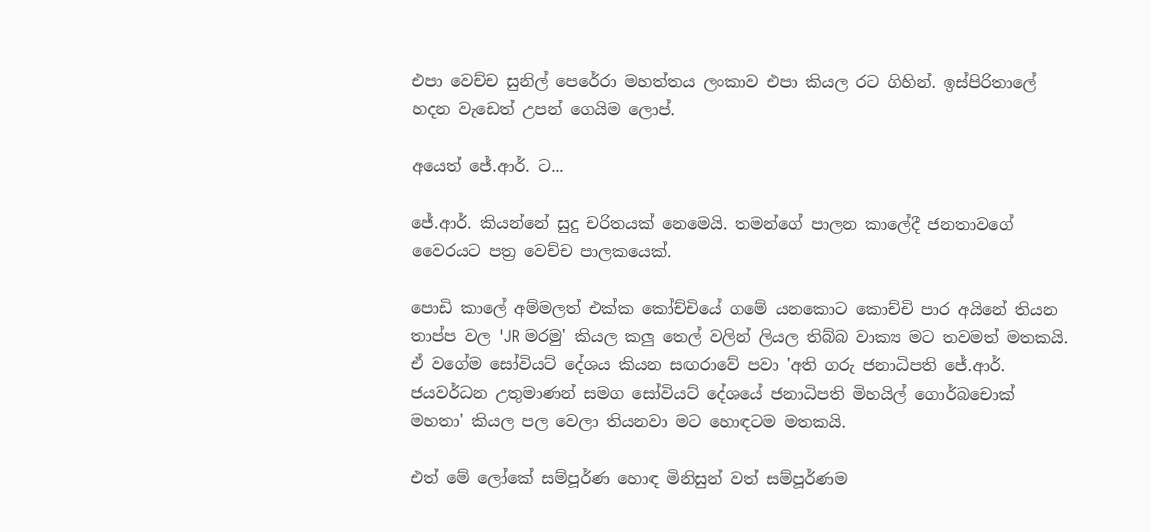එපා වෙච්ච සුනිල් පෙරේරා මහත්තය ලංකාව එපා කියල රට ගිහින්. ඉස්පිරිතාලේ හදන වැඩෙත් උපන් ගෙයිම ලොප්.

අයෙත් ජේ.ආර්. ට...

ජේ.ආර්. කියන්නේ සුදු චරිතයක් නෙමෙයි. තමන්ගේ පාලන කාලේදී ජනතාවගේ වෛරයට පත්‍ර වෙච්ච පාලකයෙක්.

පොඩි කාලේ අම්මලත් එක්ක කෝච්චියේ ගමේ යනකොට කොච්චි පාර අයිනේ තියන තාප්ප වල 'JR මරමු' කියල කලු තෙල් වලින් ලියල තිබ්බ වාක්‍ය මට තවමත් මතකයි. ඒ වගේම සෝවියට් දේශය කියන සඟරාවේ පවා 'අති ගරු ජනාධිපති ජේ.ආර්. ජයවර්ධන උතුමාණන් සමග සෝවියට් දේශයේ ජනාධිපති මිහයිල් ගොර්බචොක් මහතා' කියල පල වෙලා තියනවා මට හොඳටම මතකයි.

එත් මේ ලෝකේ සම්පූර්ණ හොඳ මිනිසුන් වත් සම්පූර්ණම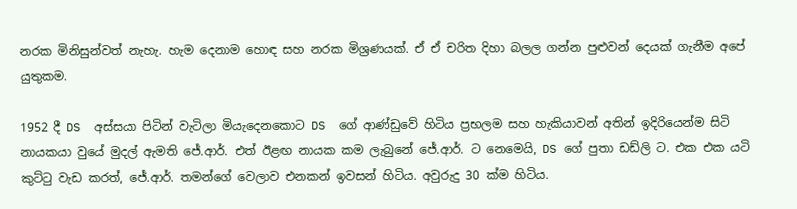නරක මිනිසුන්වත් නැහැ. හැම දෙනාම හොඳ සහ නරක මිශ්‍රණයක්. ඒ ඒ චරිත දිහා බලල ගන්න පුළුවන් දෙයක් ගැනීම අපේ යුතුකම.

1952 දී DS  අස්සයා පිටින් වැටිලා මියැදෙනකොට DS  ගේ ආණ්ඩුවේ හිටිය ප්‍රභලම සහ හැකියාවන් අතින් ඉදිරියෙන්ම සිටි නායකයා වුයේ මුදල් ඇමති ජේ.ආර්. එත් ඊළඟ නායක කම ලැබුනේ ජේ.ආර්. ට නෙමෙයි, DS ගේ පුතා ඩඩ්ලි ට. එක එක යටි කුට්ටු වැඩ කරත්, ජේ.ආර්. තමන්ගේ වෙලාව එනකන් ඉවසන් හිටිය. අවුරුදු 30 ක්ම හිටිය.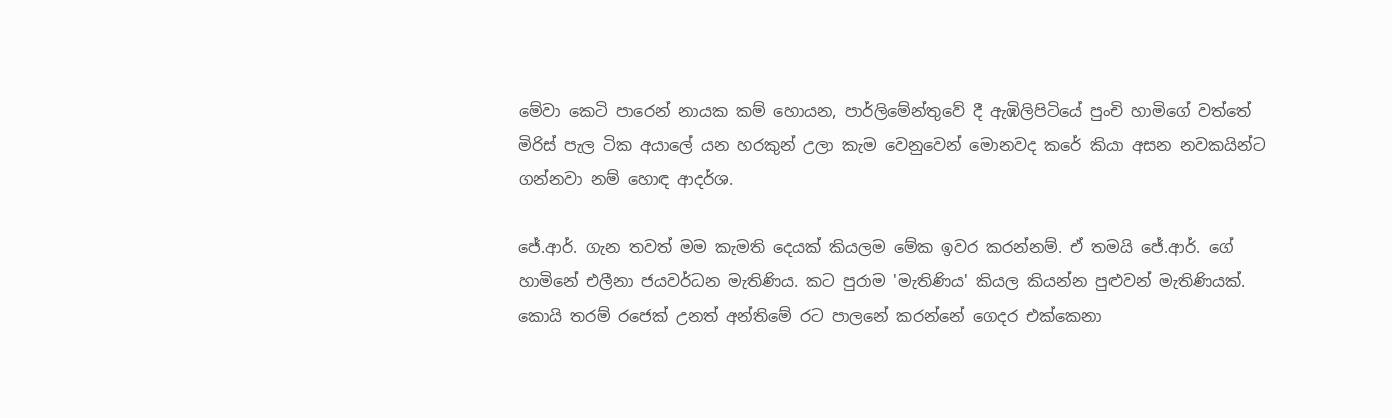මේවා කෙටි පාරෙන් නායක කම් හොයන, පාර්ලිමේන්තුවේ දී ඇඹිලිපිටියේ පුංචි හාමිගේ වත්තේ මිරිස් පැල ටික අයාලේ යන හරකුන් උලා කැම වෙනුවෙන් මොනවද කරේ කියා අසන නවකයින්ට ගන්නවා නම් හොඳ ආදර්ශ.

ජේ.ආර්. ගැන තවත් මම කැමති දෙයක් කියලම මේක ඉවර කරන්නම්. ඒ තමයි ජේ.ආර්. ගේ  හාමිනේ එලීනා ජයවර්ධන මැතිණිය. කට පුරාම 'මැතිණිය' කියල කියන්න පුළුවන් මැතිණියක්. කොයි තරම් රජෙක් උනත් අන්තිමේ රට පාලනේ කරන්නේ ගෙදර එක්කෙනා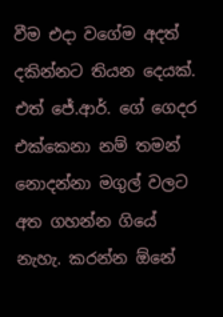වීම එදා වගේම අදත් දකින්නට තියන දෙයක්. එත් ජේ.ආර්. ගේ ගෙදර එක්කෙනා නම් තමන් නොදන්නා මගුල් වලට අත ගහන්න ගියේ නැහැ. කරන්න ඕනේ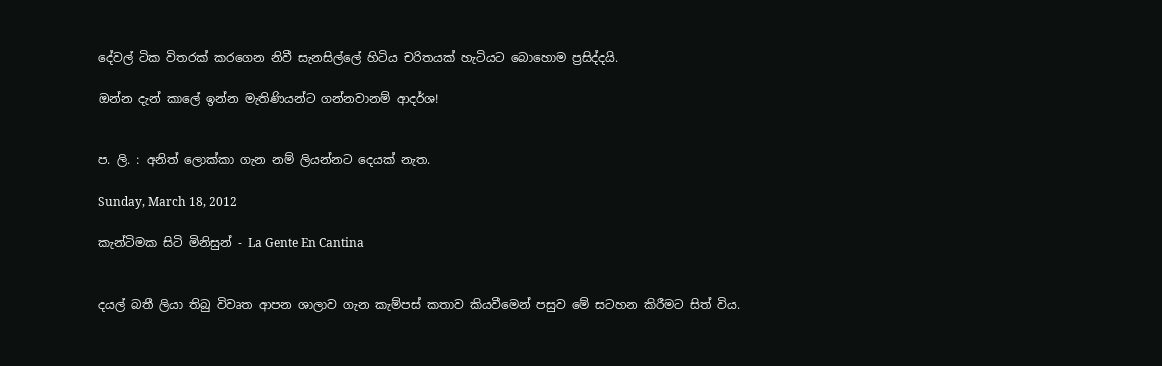දේවල් ටික විතරක් කරගෙන නිවී සැනසිල්ලේ හිටිය චරිතයක් හැටියට බොහොම ප්‍රසිද්දයි.

ඔන්න දැන් කාලේ ඉන්න මැතිණියන්ට ගන්නවානම් ආදර්ශ!


ප. ලි. : අනිත් ලොක්කා ගැන නම් ලියන්නට දෙයක් නැත.

Sunday, March 18, 2012

කැන්ටිමක සිටි මිනිසුන් - La Gente En Cantina


දයල් බතී ලියා තිබු විවෘත ආපන ශාලාව ගැන කැම්පස් කතාව කියවීමෙන් පසුව මේ සටහන කිරීමට සිත් විය.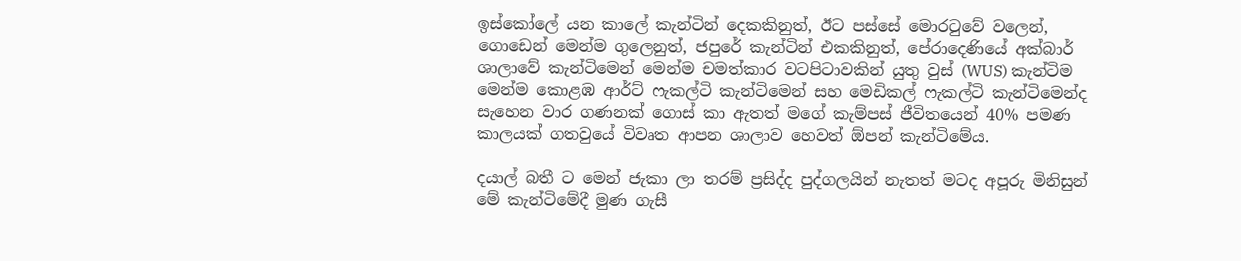ඉස්කෝලේ යන කාලේ කැන්ටින් දෙකකිනුත්, ඊට පස්සේ මොරටුවේ වලෙන්, ගොඩෙන් මෙන්ම ගුලෙනුත්, ජපුරේ කැන්ටින් එකකිනුත්, පේරාදෙණියේ අක්බාර් ශාලාවේ කැන්ටිමෙන් මෙන්ම චමත්කාර වටපිටාවකින් යුතු වුස් (WUS) කැන්ටිම මෙන්ම කොළඹ ආර්ට් ෆැකල්ටි කැන්ටිමෙන් සහ මෙඩිකල් ෆැකල්ටි කැන්ටිමෙන්ද සැහෙන වාර ගණනක් ගොස් කා ඇතත් මගේ කැම්පස් ජීවිතයෙන් 40% පමණ කාලයක් ගතවුයේ විවෘත ආපන ශාලාව හෙවත් ඕපන් කැන්ටිමේය.

දයාල් බතී ට මෙන් ජැකා ලා තරම් ප්‍රසිද්ද පුද්ගලයින් නැතත් මටද අපූරු මිනිසුන් මේ කැන්ටිමේදී මුණ ගැසී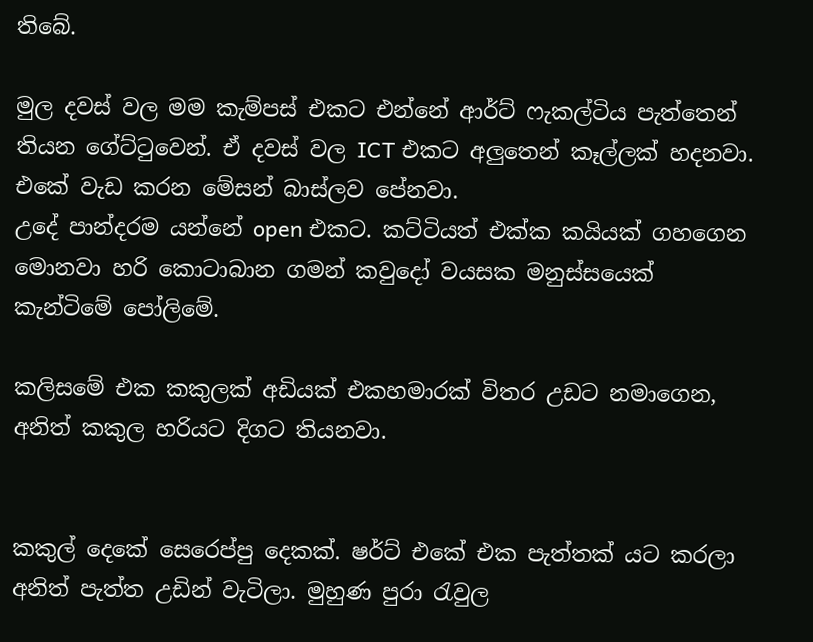තිබේ.

මුල දවස් වල මම කැම්පස් එකට එන්නේ ආර්ට් ෆැකල්ටිය පැත්තෙන් තියන ගේට්ටුවෙන්. ඒ දවස් වල ICT එකට අලුතෙන් කෑල්ලක් හදනවා. එකේ වැඩ කරන මේසන් බාස්ලව පේනවා.
උදේ පාන්දරම යන්නේ open එකට. කට්ටියත් එක්ක කයියක් ගහගෙන මොනවා හරි කොටාබාන ගමන් කවුදෝ වයසක මනුස්සයෙක් කැන්ටිමේ පෝලිමේ.

කලිසමේ එක කකුලක් අඩියක් එකහමාරක් විතර උඩට නමාගෙන, අනිත් කකුල හරියට දිගට තියනවා.


කකුල් දෙකේ සෙරෙප්පු දෙකක්. ෂර්ට් එකේ එක පැත්තක් යට කරලා අනිත් පැත්ත උඩින් වැටිලා. මුහුණ පුරා රැවුල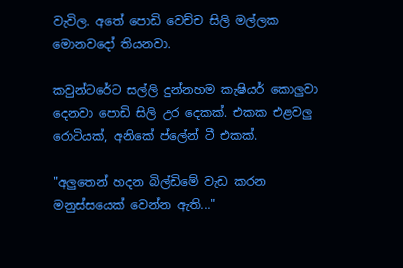වැවිල. අතේ පොඩි වෙච්ච සිලි මල්ලක මොනවදෝ තියනවා.

කවුන්ටරේට සල්ලි දුන්නහම කැෂියර් කොලුවා දෙනවා පොඩි සිලි උර දෙකක්. එකක එළවලු රොටියක්, අනිකේ ප්ලේන් ටී එකක්.

"අලුතෙන් හදන බිල්ඩිමේ වැඩ කරන මනුස්සයෙක් වෙන්න ඇති..."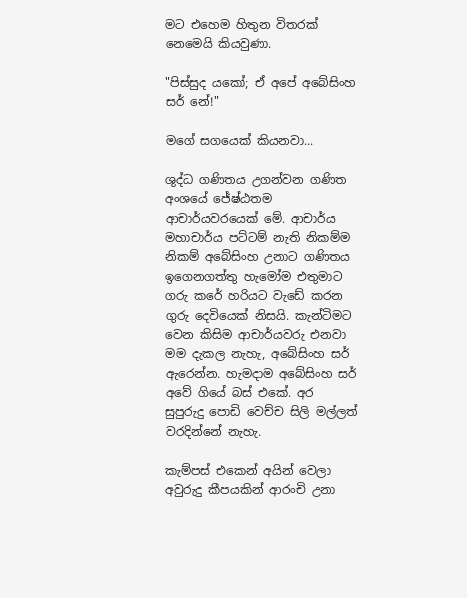මට එහෙම හිතුන විතරක් නෙමෙයි කියවුණා.

"පිස්සුද යකෝ; ඒ අපේ අබේසිංහ සර් නේ!"

මගේ සගයෙක් කියනවා...

ශුද්ධ ගණිතය උගන්වන ගණිත අංශයේ ජේෂ්ඨතම ආචාර්යවරයෙක් මේ. ආචාර්ය මහාචාර්ය පට්ටම් නැති නිකම්ම නිකම් අබේසිංහ උනාට ගණිතය ඉගෙනගත්තු හැමෝම එතුමාට ගරු කරේ හරියට වැඩේ කරන ගුරු දෙවියෙක් නිසයි. කැන්ටිමට වෙන කිසිම ආචාර්යවරු එනවා මම දැකල නැහැ, අබේසිංහ සර් ඇරෙන්න. හැමදාම අබේසිංහ සර් අවේ ගියේ බස් එකේ. අර සුපුරුදු පොඩි වෙච්ච සිලි මල්ලත් වරදින්නේ නැහැ.

කැම්පස් එකෙන් අයින් වෙලා අවුරුදු කීපයකින් ආරංචි උනා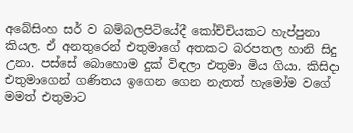අබේසිංහ සර් ව බම්බලපිටියේදී කෝච්චියකට හැප්පුනා කියල. ඒ අනතුරෙන් එතුමාගේ අතකට බරපතල හානි සිදු උනා. පස්සේ බොහොම දුක් විඳලා එතුමා මිය ගියා. කිසිදා එතුමාගෙන් ගණිතය ඉගෙන ගෙන නැතත් හැමෝම වගේ මමත් එතුමාට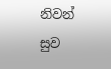නිවන් සුව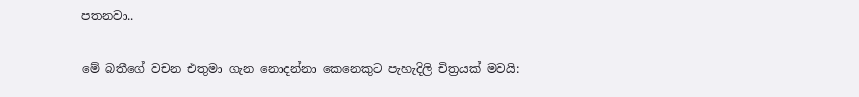පතනවා..

මේ බතීගේ වචන එතුමා ගැන නොදන්නා කෙනෙකුට පැහැදිලි චිත්‍රයක් මවයි: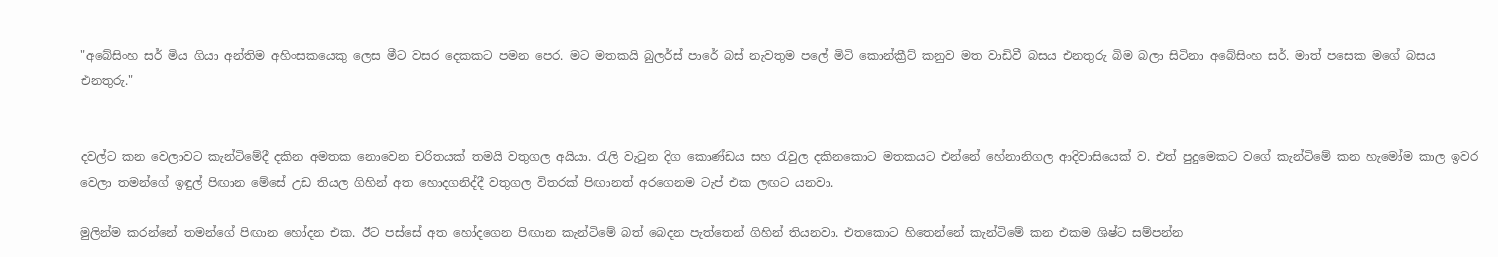"අබේසිංහ සර් මිය ගියා අන්තිම අහිංසකයෙකු ලෙස මීට වසර දෙකකට පමන පෙර. මට මතකයි බුලර්ස් පාරේ බස් නැවතුම පලේ මිටි කොන්ක්‍රීට් කනුව මත වාඩිවී බසය එනතුරු බිම බලා සිටිනා අබේසිංහ සර්. මාත් පසෙක මගේ බසය එනතුරු."


දවල්ට කන වෙලාවට කැන්ටිමේදී දකින අමතක නොවෙන චරිතයක් තමයි වතුගල අයියා. රැලි වැටුන දිග කොණ්ඩය සහ රැවුල දකිනකොට මතකයට එන්නේ හේනානිගල ආදිවාසියෙක් ව. එත් පුදුමෙකට වගේ කැන්ටිමේ කන හැමෝම කාල ඉවර වෙලා තමන්ගේ ඉඳුල් පිඟාන මේසේ උඩ තියල ගිහින් අත හොදගනිද්දී වතුගල විතරක් පිඟානත් අරගෙනම ටැප් එක ලඟට යනවා.

මුලින්ම කරන්නේ තමන්ගේ පිඟාන හෝදන එක. ඊට පස්සේ අත හෝදගෙන පිඟාන කැන්ටිමේ බත් බෙදන පැත්තෙන් ගිහින් තියනවා. එතකොට හිතෙන්නේ කැන්ටිමේ කන එකම ශිෂ්ට සම්පන්න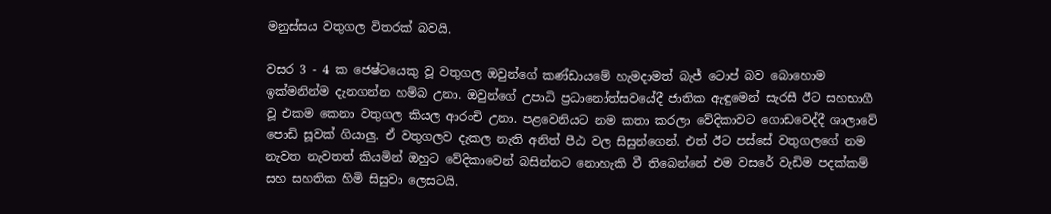මනුස්සය වතුගල විතරක් බවයි.

වසර 3 - 4 ක ජෙෂ්ටයෙකු වූ වතුගල ඔවුන්ගේ කණ්ඩායමේ හැමදාමත් බැජ් ටොප් බව බොහොම ඉක්මනින්ම දැනගන්න හම්බ උනා. ඔවුන්ගේ උපාධි ප්‍රධානෝත්සවයේදී ජාතික ඇඳුමෙන් සැරසී ඊට සහභාගී වූ එකම කෙනා වතුගල කියල ආරංචි උනා. පළවෙනියට නම කතා කරලා වේදිකාවට ගොඩවෙද්දී ශාලාවේ පොඩි සූවක් ගියාලු. ඒ වතුගලව දැකල නැති අනිත් පීඨ වල සිසුන්ගෙන්. එත් ඊට පස්සේ වතුගලගේ නම නැවත නැවතත් කියමින් ඔහුට වේදිකාවෙන් බසින්නට නොහැකි වී තිබෙන්නේ එම වසරේ වැඩිම පදක්කම් සහ සහතික හිමි සිසුවා ලෙසටයි.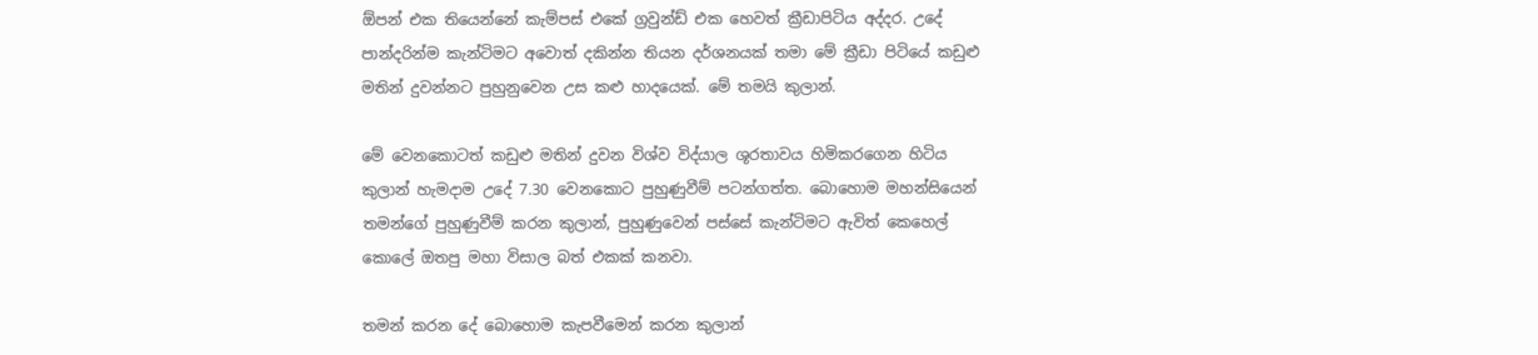ඕපන් එක තියෙන්නේ කැම්පස් එකේ ග්‍රවුන්ඩ් එක හෙවත් ක්‍රීඩාපිටිය අද්දර. උදේ පාන්දරින්ම කැන්ටිමට අවොත් දකින්න තියන දර්ශනයක් තමා මේ ක්‍රීඩා පිටියේ කඩුළු මතින් දුවන්නට පුහුනුවෙන උස කළු හාදයෙක්. මේ තමයි කුලාන්.

මේ වෙනකොටත් කඩුළු මතින් දුවන විශ්ව විද්යාල ශූරතාවය හිමිකරගෙන හිටිය කුලාන් හැමදාම උදේ 7.30 වෙනකොට පුහුණුවීම් පටන්ගත්ත. බොහොම මහන්සියෙන් තමන්ගේ පුහුණුවීම් කරන කුලාන්, පුහුණුවෙන් පස්සේ කැන්ටිමට ඇවිත් කෙහෙල් කොලේ ඔතපු මහා විසාල බත් එකක් කනවා.

තමන් කරන දේ බොහොම කැපවීමෙන් කරන කුලාන්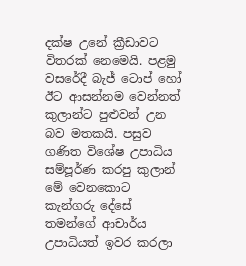දක්ෂ උනේ ක්‍රීඩාවට විතරක් නෙමෙයි. පළමු වසරේදී බැජ් ටොප් හෝ ඊට ආසන්නම වෙන්නත් කුලාන්ට පුළුවන් උන බව මතකයි. පසුව ගණිත විශේෂ උපාධිය සම්පූර්ණ කරපු කුලාන් මේ වෙනකොට කැන්ගරු දේසේ තමන්ගේ ආචාර්ය උපාධියත් ඉවර කරලා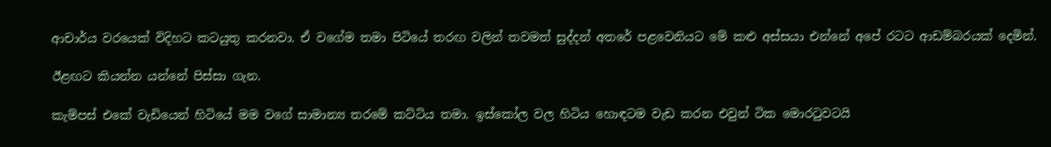ආචාර්ය වරයෙක් විදිහට කටයුතු කරනවා. ඒ වගේම තමා පිටියේ තරඟ වලින් තවමත් සුද්දන් අතරේ පළවෙනියට මේ කළු අස්සයා එන්නේ අපේ රටට ආඩම්බරයක් දෙමින්.

ඊළඟට කියන්න යන්නේ පිස්සා ගැන.

කැම්පස් එකේ වැඩියෙන් හිටියේ මම වගේ සාමාන්‍ය තරමේ කට්ටිය තමා. ඉස්කෝල වල හිටිය හොඳටම වැඩ කරන එවුන් ටික මොරටුවටයි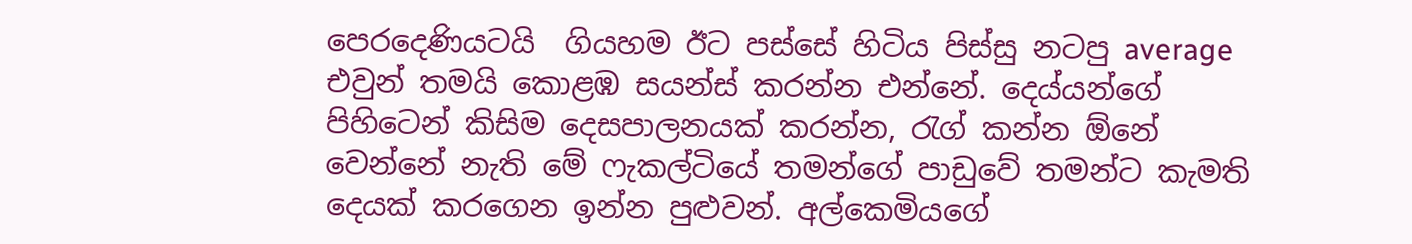පෙරදෙණියටයි  ගියහම ඊට පස්සේ හිටිය පිස්සු නටපු average එවුන් තමයි කොළඹ සයන්ස් කරන්න එන්නේ. දෙය්යන්ගේ පිහිටෙන් කිසිම දෙසපාලනයක් කරන්න, රැග් කන්න ඕනේ වෙන්නේ නැති මේ ෆැකල්ටියේ තමන්ගේ පාඩුවේ තමන්ට කැමති දෙයක් කරගෙන ඉන්න පුළුවන්. අල්කෙමියගේ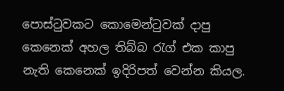පොස්ටුවකට කොමෙන්ටුවක් දාපු කෙනෙක් අහල තිබ්බ රැග් එක කාපු නැති කෙනෙක් ඉදිරිපත් වෙන්න කියල.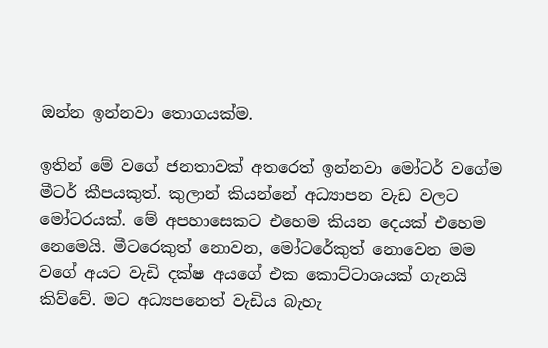ඔන්න ඉන්නවා තොගයක්ම.

ඉතින් මේ වගේ ජනතාවක් අතරෙත් ඉන්නවා මෝටර් වගේම මීටර් කීපයකුත්. කුලාන් කියන්නේ අධ්‍යාපන වැඩ වලට මෝටරයක්. මේ අපහාසෙකට එහෙම කියන දෙයක් එහෙම නෙමෙයි. මීටරෙකුත් නොවන, මෝටරේකුත් නොවෙන මම වගේ අයට වැඩි දක්ෂ අයගේ එක කොට්ටාශයක් ගැනයි කිව්වේ. මට අධ්‍යපනෙත් වැඩිය බැහැ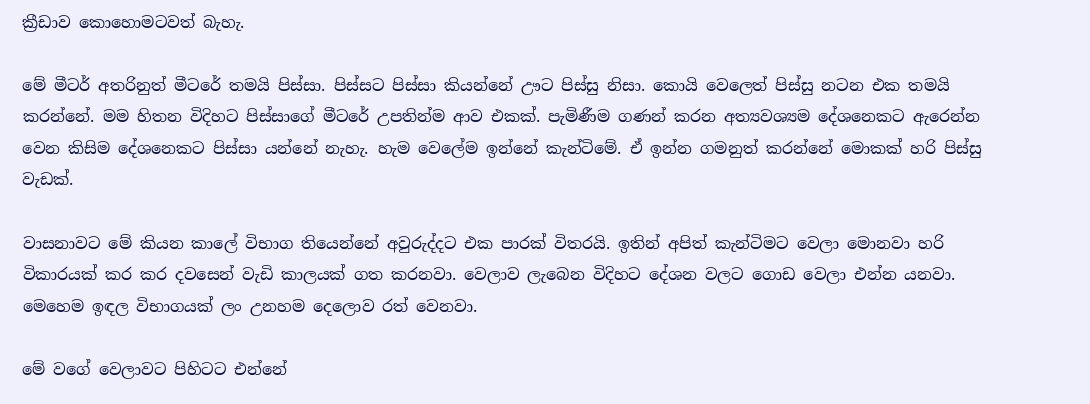ක්‍රීඩාව කොහොමටවත් බැහැ.

මේ මීටර් අතරිනුත් මීටරේ තමයි පිස්සා. පිස්සට පිස්සා කියන්නේ ඌට පිස්සු නිසා. කොයි වෙලෙත් පිස්සු නටන එක තමයි කරන්නේ. මම හිතන විදිහට පිස්සාගේ මීටරේ උපතින්ම ආව එකක්. පැමිණීම ගණන් කරන අත්‍යවශ්‍යම දේශනෙකට ඇරෙන්න වෙන කිසිම දේශනෙකට පිස්සා යන්නේ නැහැ. හැම වෙලේම ඉන්නේ කැන්ටිමේ. ඒ ඉන්න ගමනුත් කරන්නේ මොකක් හරි පිස්සු වැඩක්.

වාසනාවට මේ කියන කාලේ විභාග තියෙන්නේ අවුරුද්දට එක පාරක් විතරයි. ඉතින් අපිත් කැන්ටිමට වෙලා මොනවා හරි විකාරයක් කර කර දවසෙන් වැඩි කාලයක් ගත කරනවා. වෙලාව ලැබෙන විදිහට දේශන වලට ගොඩ වෙලා එන්න යනවා. මෙහෙම ඉඳල විභාගයක් ලං උනහම දෙලොව රත් වෙනවා.

මේ වගේ වෙලාවට පිහිටට එන්නේ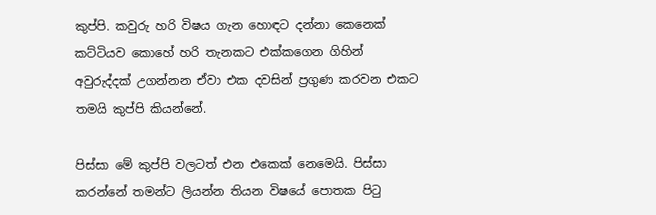කුප්පි. කවුරු හරි විෂය ගැන හොඳට දන්නා කෙනෙක් කට්ටියව කොහේ හරි තැනකට එක්කගෙන ගිහින් අවුරුද්දක් උගන්නන ඒවා එක දවසින් ප්‍රගුණ කරවන එකට තමයි කුප්පි කියන්නේ.

පිස්සා මේ කුප්පි වලටත් එන එකෙක් නෙමෙයි. පිස්සා කරන්නේ තමන්ට ලියන්න තියන විෂයේ පොතක පිටු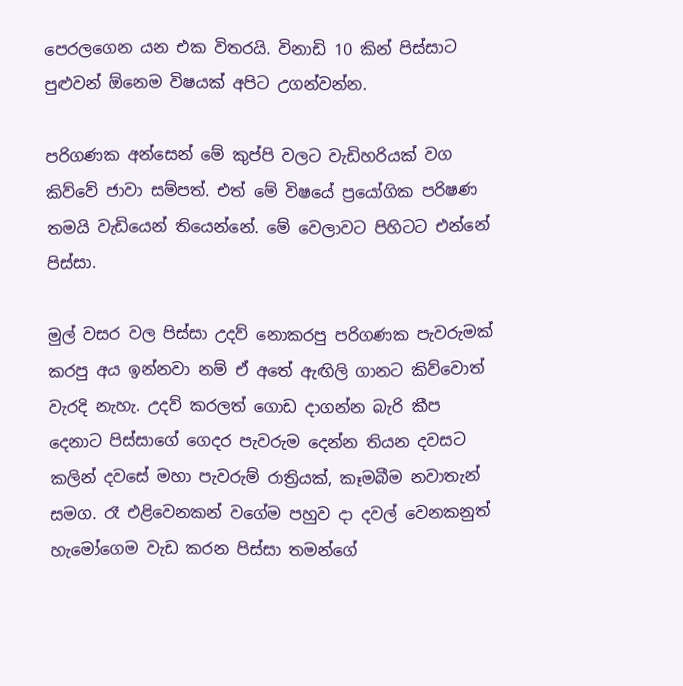පෙරලගෙන යන එක විතරයි. විනාඩි 10 කින් පිස්සාට පුළුවන් ඕනෙම විෂයක් අපිට උගන්වන්න.

පරිගණක අන්සෙන් මේ කුප්පි වලට වැඩිහරියක් වග කිව්වේ ජාවා සම්පත්. එත් මේ විෂයේ ප්‍රයෝගික පරිෂණ තමයි වැඩියෙන් තියෙන්නේ. මේ වෙලාවට පිහිටට එන්නේ පිස්සා.

මුල් වසර වල පිස්සා උදව් නොකරපු පරිගණක පැවරුමක් කරපු අය ඉන්නවා නම් ඒ අතේ ඇඟිලි ගානට කිව්වොත් වැරදි නැහැ. උදව් කරලත් ගොඩ දාගන්න බැරි කීප දෙනාට පිස්සාගේ ගෙදර පැවරුම දෙන්න තියන දවසට කලින් දවසේ මහා පැවරුම් රාත්‍රියක්, කෑමබීම නවාතැන් සමග. රෑ එළිවෙනකන් වගේම පහුව දා දවල් වෙනකනුත් හැමෝගෙම වැඩ කරන පිස්සා තමන්ගේ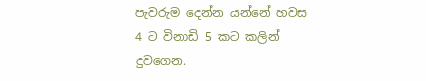පැවරුම දෙන්න යන්නේ හවස 4 ට විනාඩි 5 කට කලින් දුවගෙන.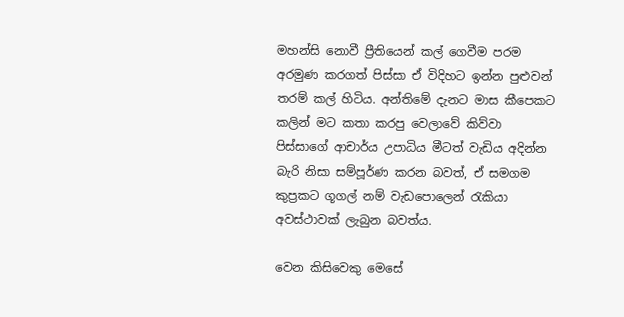මහන්සි නොවී ප්‍රීතියෙන් කල් ගෙවීම පරම අරමුණ කරගත් පිස්සා ඒ විදිහට ඉන්න පුළුවන් තරම් කල් හිටිය. අන්තිමේ දැනට මාස කීපෙකට කලින් මට කතා කරපු වෙලාවේ කිව්වා පිස්සාගේ ආචාර්ය උපාධිය මීටත් වැඩිය අදින්න බැරි නිසා සම්පූර්ණ කරන බවත්, ඒ සමගම කුප්‍රකට ගූගල් නම් වැඩපොලෙන් රැකියා අවස්ථාවක් ලැබුන බවත්ය.

වෙන කිසිවෙකු මෙසේ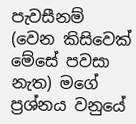පැවසීනම් (වෙන කිසිවෙක් මේසේ පවසා නැත) මගේ ප්‍රශ්නය වනුයේ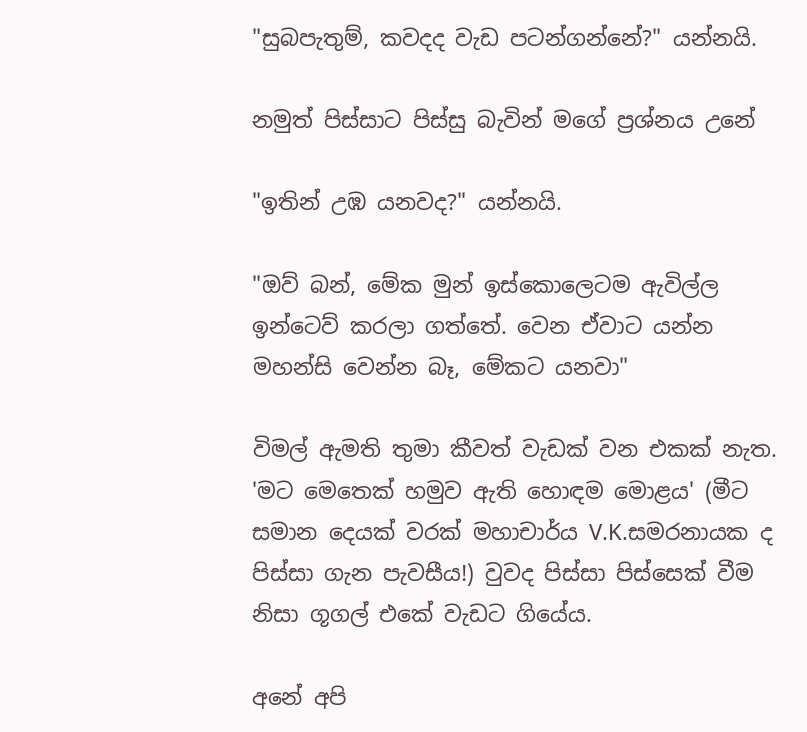"සුබපැතුම්, කවදද වැඩ පටන්ගන්නේ?" යන්නයි.

නමුත් පිස්සාට පිස්සු බැවින් මගේ ප්‍රශ්නය උනේ

"ඉතින් උඹ යනවද?" යන්නයි.

"ඔව් බන්, මේක මුන් ඉස්කොලෙටම ඇවිල්ල ඉන්ටෙව් කරලා ගත්තේ. වෙන ඒවාට යන්න මහන්සි වෙන්න බෑ, මේකට යනවා"

විමල් ඇමති තුමා කීවත් වැඩක් වන එකක් නැත. 'මට මෙතෙක් හමුව ඇති හොඳම මොළය' (මීට සමාන දෙයක් වරක් මහාචාර්ය V.K.සමරනායක ද පිස්සා ගැන පැවසීය!) වුවද පිස්සා පිස්සෙක් වීම නිසා ගූගල් එකේ වැඩට ගියේය.

අනේ අපි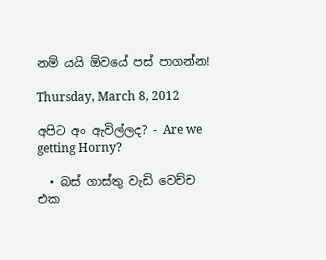නම් යයි ඕවයේ පස් පාගන්න!

Thursday, March 8, 2012

අපිට අං ඇවිල්ලද? - Are we getting Horny?

  • බස් ගාස්තු වැඩි වෙච්ච එක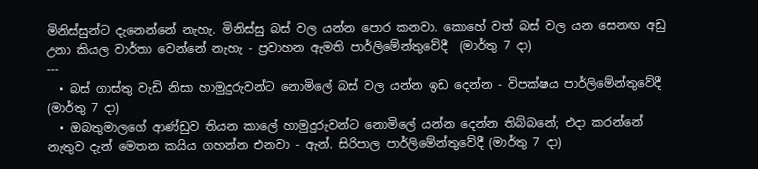මිනිස්සුන්ට දැනෙන්නේ නැහැ. මිනිස්සු බස් වල යන්න පොර කනවා. කොහේ වත් බස් වල යන සෙනඟ අඩු උනා කියල වාර්තා වෙන්නේ නැහැ - ප්‍රවාහන ඇමති පාර්ලිමේන්තුවේදී  (මාර්තු 7 දා)
---
  • බස් ගාස්තු වැඩි නිසා හාමුදුරුවන්ට නොමිලේ බස් වල යන්න ඉඩ දෙන්න - විපක්ෂය පාර්ලිමේන්තුවේදී (මාර්තු 7 දා)
  • ඔබතුමාලගේ ආණ්ඩුව තියන කාලේ හාමුදුරුවන්ට නොමිලේ යන්න දෙන්න තිබ්බනේ; එදා කරන්නේ නැතුව දැන් මෙතන කයිය ගහන්න එනවා - ඇන්. සිරිපාල පාර්ලිමේන්තුවේදී (මාර්තු 7 දා)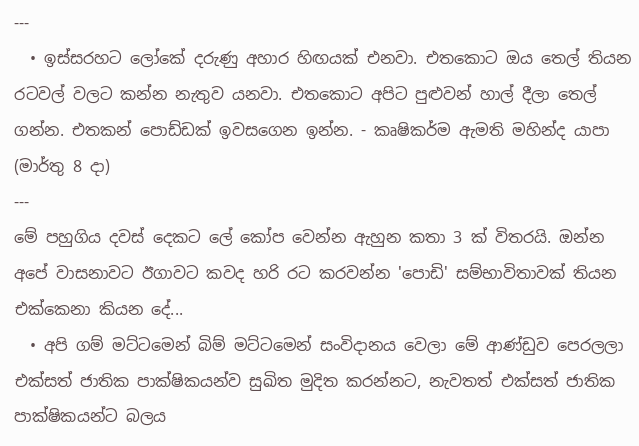---
  • ඉස්සරහට ලෝකේ දරුණු අහාර හිඟයක් එනවා. එතකොට ඔය තෙල් තියන රටවල් වලට කන්න නැතුව යනවා. එතකොට අපිට පුළුවන් හාල් දීලා තෙල් ගන්න. එතකන් පොඩ්ඩක් ඉවසගෙන ඉන්න. - කෘෂිකර්ම ඇමති මහින්ද යාපා (මාර්තු 8 දා)
---
මේ පහුගිය දවස් දෙකට ලේ කෝප වෙන්න ඇහුන කතා 3 ක් විතරයි. ඔන්න අපේ වාසනාවට ඊගාවට කවද හරි රට කරවන්න 'පොඩි' සම්භාවිතාවක් තියන එක්කෙනා කියන දේ...
  • අපි ගම් මට්ටමෙන් බිම් මට්ටමෙන් සංවිදානය වෙලා මේ ආණ්ඩුව පෙරලලා එක්සත් ජාතික පාක්ෂිකයන්ව සුඛිත මුදිත කරන්නට, නැවතත් එක්සත් ජාතික පාක්ෂිකයන්ට බලය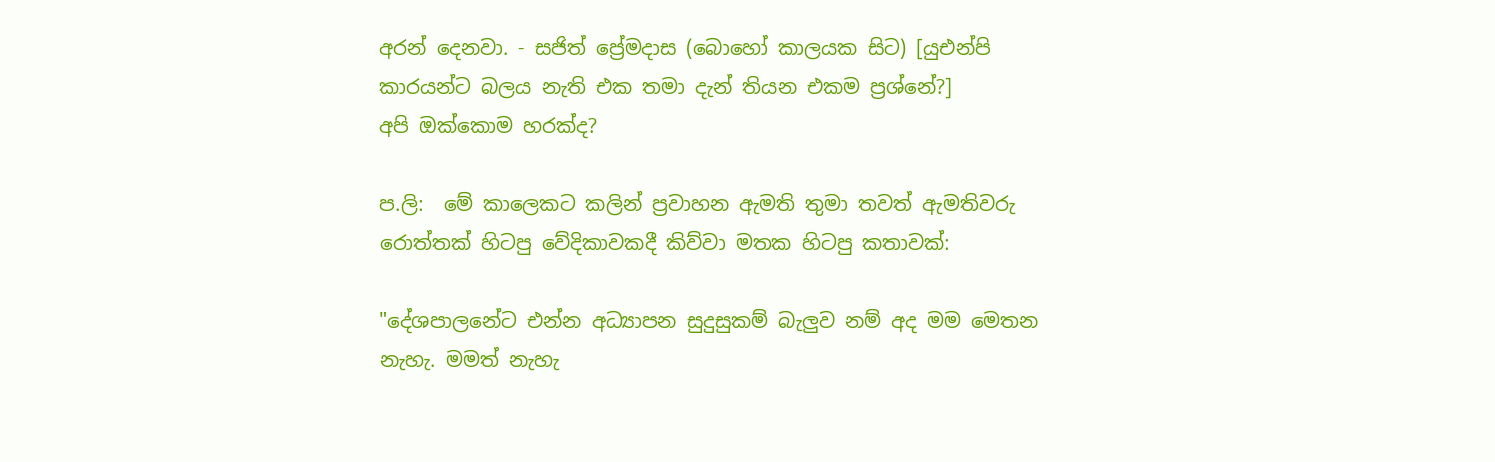අරන් දෙනවා. - සජිත් ප්‍රේමදාස (බොහෝ කාලයක සිට) [යුඑන්පි කාරයන්ට බලය නැති එක තමා දැන් තියන එකම ප්‍රශ්නේ?]
අපි ඔක්කොම හරක්ද?

ප.ලි:  මේ කාලෙකට කලින් ප්‍රවාහන ඇමති තුමා තවත් ඇමතිවරු රොත්තක් හිටපු වේදිකාවකදී කිව්වා මතක හිටපු කතාවක්:

"දේශපාලනේට එන්න අධ්‍යාපන සුදුසුකම් බැලුව නම් අද මම මෙතන නැහැ. මමත් නැහැ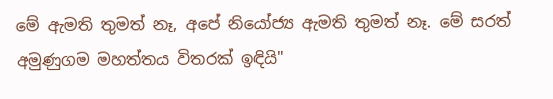මේ ඇමති තුමත් නෑ, අපේ නියෝජ්‍ය ඇමති තුමත් නෑ. මේ සරත් අමුණුගම මහත්තය විතරක් ඉඳියි"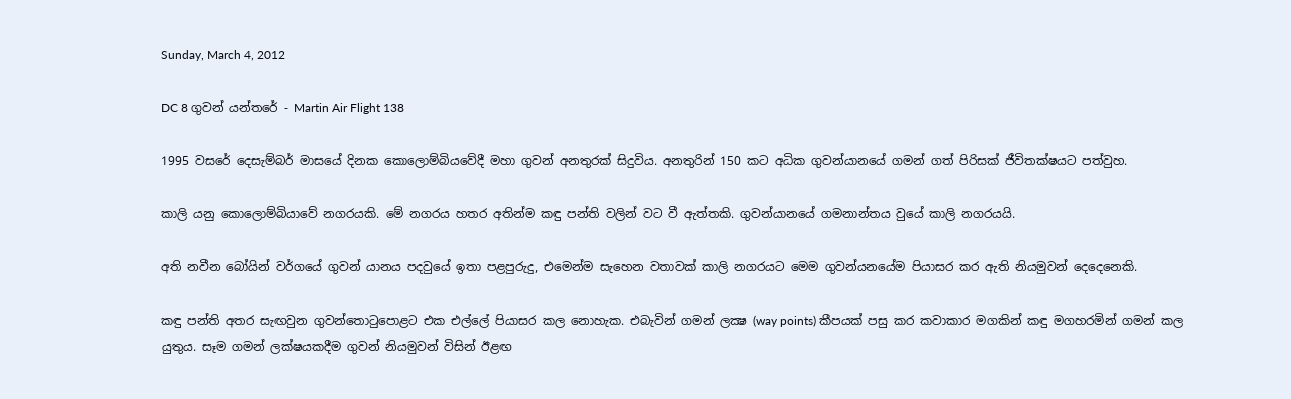Sunday, March 4, 2012

DC 8 ගුවන් යන්තරේ - Martin Air Flight 138

1995 වසරේ දෙසැම්බර් මාසයේ දිනක කොලොම්බියවේදී මහා ගුවන් අනතුරක් සිදුවිය. අනතුරින් 150 කට අධික ගුවන්යානයේ ගමන් ගත් පිරිසක් ජීවිතක්ෂයට පත්වුහ.

කාලි යනු කොලොම්බියාවේ නගරයකි. මේ නගරය හතර අතින්ම කඳු පන්ති වලින් වට වී ඇත්තකි. ගුවන්යානයේ ගමනාන්තය වුයේ කාලි නගරයයි.

අති නවීන බෝයින් වර්ගයේ ගුවන් යානය පදවුයේ ඉතා පළපුරුදු, එමෙන්ම සැහෙන වතාවක් කාලි නගරයට මෙම ගුවන්යනයේම පියාසර කර ඇති නියමුවන් දෙදෙනෙකි.

කඳු පන්ති අතර සැඟවුන ගුවන්තොටුපොළට එක එල්ලේ පියාසර කල නොහැක. එබැවින් ගමන් ලක්‍ෂ (way points) කීපයක් පසු කර කවාකාර මගකින් කඳු මගහරමින් ගමන් කල යුතුය. සෑම ගමන් ලක්ෂයකදීම ගුවන් නියමුවන් විසින් ඊළඟ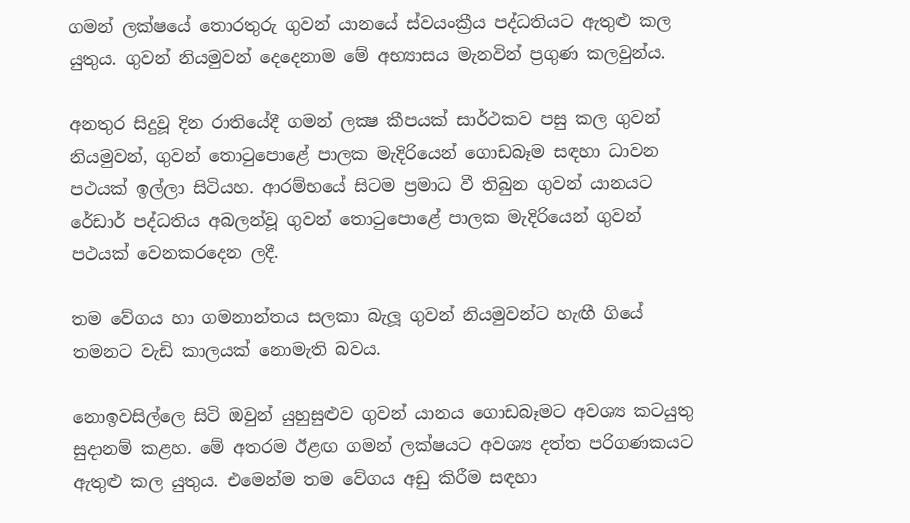ගමන් ලක්ෂයේ තොරතුරු ගුවන් යානයේ ස්වයංක්‍රීය පද්ධතියට ඇතුළු කල යුතුය. ගුවන් නියමුවන් දෙදෙනාම මේ අභ්‍යාසය මැනවින් ප්‍රගුණ කලවුන්ය.

අනතුර සිදුවූ දින රාතියේදී ගමන් ලක්‍ෂ කීපයක් සාර්ථකව පසු කල ගුවන් නියමුවන්, ගුවන් තොටුපොළේ පාලක මැදිරියෙන් ගොඩබෑම සඳහා ධාවන පථයක් ඉල්ලා සිටියහ. ආරම්භයේ සිටම ප්‍රමාධ වී තිබුන ගුවන් යානයට රේඩාර් පද්ධතිය අබලන්වූ ගුවන් තොටුපොළේ පාලක මැදිරියෙන් ගුවන් පථයක් වෙනකරදෙන ලදී.

තම වේගය හා ගමනාන්තය සලකා බැලූ ගුවන් නියමුවන්ට හැඟී ගියේ තමනට වැඩි කාලයක් නොමැති බවය.

නොඉවසිල්ලෙ සිටි ඔවුන් යුහුසුළුව ගුවන් යානය ගොඩබෑමට අවශ්‍ය කටයුතු සුදානම් කළහ. මේ අතරම ඊළඟ ගමන් ලක්ෂයට අවශ්‍ය දත්ත පරිගණකයට ඇතුළු කල යුතුය. එමෙන්ම තම වේගය අඩු කිරීම සඳහා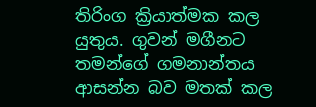තිරිංග ක්‍රියාත්මක කල යුතුය. ගුවන් මගීනට තමන්ගේ ගමනාන්තය ආසන්න බව මතක් කල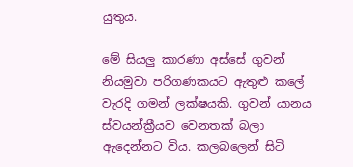යුතුය.

මේ සියලු කාරණා අස්සේ ගුවන් නියමුවා පරිගණකයට ඇතුළු කලේ වැරදි ගමන් ලක්ෂයකි. ගුවන් යානය ස්වයන්ක්‍රීයව වෙනතක් බලා ඇදෙන්නට විය. කලබලෙන් සිටි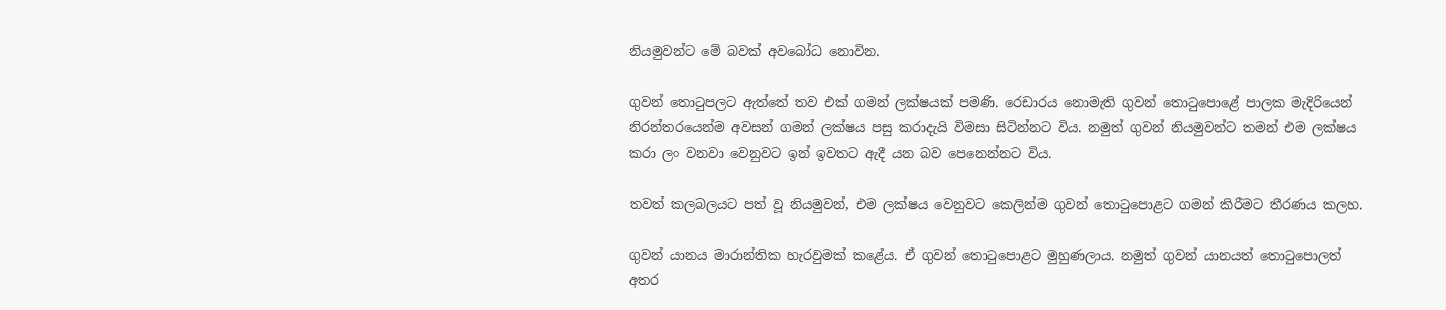නියමුවන්ට මේ බවක් අවබෝධ නොවින.

ගුවන් තොටුපලට ඇත්තේ තව එක් ගමන් ලක්ෂයක් පමණි. රෙඩාරය නොමැති ගුවන් තොටුපොළේ පාලක මැදිරියෙන් නිරන්තරයෙන්ම අවසන් ගමන් ලක්ෂය පසු කරාදැයි විමසා සිටින්නට විය. නමුත් ගුවන් නියමුවන්ට තමන් එම ලක්ෂය කරා ලං වනවා වෙනුවට ඉන් ඉවතට ඇදී යන බව පෙනෙන්නට විය.

තවත් කලබලයට පත් වූ නියමුවන්, එම ලක්ෂය වෙනුවට කෙලින්ම ගුවන් තොටුපොළට ගමන් කිරීමට තීරණය කලහ.

ගුවන් යානය මාරාන්තික හැරවුමක් කළේය. ඒ ගුවන් තොටුපොළට මුහුණලාය. නමුත් ගුවන් යානයත් තොටුපොලත් අතර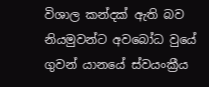විශාල කන්දක් ඇති බව නියමුවන්ට අවබෝධ වුයේ ගුවන් යානයේ ස්වයංක්‍රීය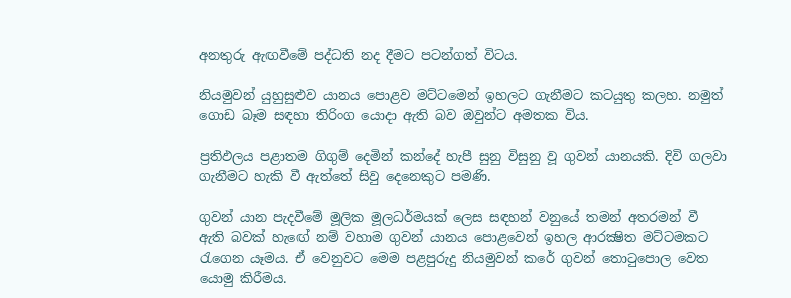අනතුරු ඇඟවීමේ පද්ධති නද දීමට පටන්ගත් විටය.

නියමුවන් යුහුසුළුව යානය පොළව මට්ටමෙන් ඉහලට ගැනීමට කටයුතු කලහ. නමුත් ගොඩ බෑම සඳහා තිරිංග යොදා ඇති බව ඔවුන්ට අමතක විය.

ප්‍රතිඵලය පළාතම ගිගුම් දෙමින් කන්දේ හැපී සුනු විසුනු වූ ගුවන් යානයකි. දිවි ගලවා ගැනීමට හැකි වී ඇත්තේ සිවු දෙනෙකුට පමණි.

ගුවන් යාන පැදවීමේ මූලික මූලධර්මයක් ලෙස සඳහන් වනුයේ තමන් අතරමන් වී ඇති බවක් හැඟේ නම් වහාම ගුවන් යානය පොළවෙන් ඉහල ආරක්‍ෂිත මට්ටමකට රැගෙන යෑමය. ඒ වෙනුවට මෙම පළපුරුදු නියමුවන් කරේ ගුවන් තොටුපොල වෙත යොමු කිරීමය.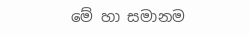මේ හා සමානම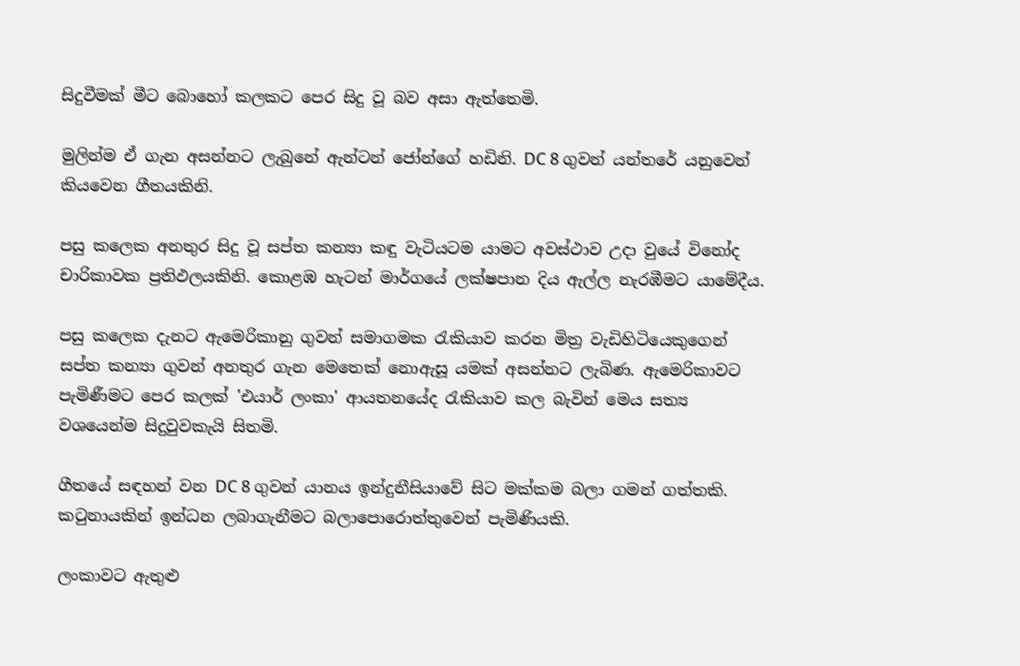සිදුවීමක් මීට බොහෝ කලකට පෙර සිදු වූ බව අසා ඇත්තෙමි.

මුලින්ම ඒ ගැන අසන්නට ලැබුනේ ඇන්ටන් ජෝන්ගේ හඩිනි. DC 8 ගුවන් යන්තරේ යනුවෙන් කියවෙන ගීතයකිනි.

පසු කලෙක අනතුර සිදු වූ සප්ත කන්‍යා කඳු වැටියටම යාමට අවස්ථාව උදා වුයේ විනෝද චාරිකාවක ප්‍රතිඵලයකිනි. කොළඹ හැටන් මාර්ගයේ ලක්ෂපාන දිය ඇල්ල නැරඹීමට යාමේදීය.

පසු කලෙක දැනට ඇමෙරිකානු ගුවන් සමාගමක රැකියාව කරන මිත්‍ර වැඩිහිටියෙකුගෙන් සප්ත කන්‍යා ගුවන් අනතුර ගැන මෙතෙක් නොඇසූ යමක් අසන්නට ලැබිණ. ඇමෙරිකාවට පැමිණීමට පෙර කලක් 'එයාර් ලංකා' ආයතනයේද රැකියාව කල බැවින් මෙය සත්‍ය වශයෙන්ම සිදුවුවකැයි සිතමි.

ගීතයේ සඳහන් වන DC 8 ගුවන් යානය ඉන්දුනීසියාවේ සිට මක්කම බලා ගමන් ගත්තකි. කටුනායකින් ඉන්ධන ලබාගැනීමට බලාපොරොත්තුවෙන් පැමිණියකි.

ලංකාවට ඇතුළු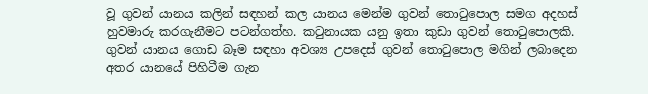වූ ගුවන් යානය කලින් සඳහන් කල යානය මෙන්ම ගුවන් තොටුපොල සමග අදහස් හුවමාරු කරගැනීමට පටන්ගත්හ. කටුනායක යනු ඉතා කුඩා ගුවන් තොටුපොලකි. ගුවන් යානය ගොඩ බෑම සඳහා අවශ්‍ය උපදෙස් ගුවන් තොටුපොල මගින් ලබාදෙන අතර යානයේ පිහිටීම ගැන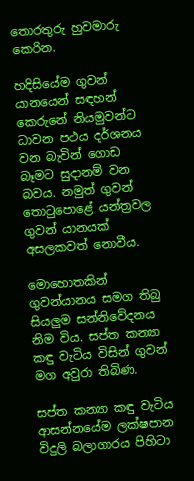තොරතුරු හුවමාරු කෙරින.

හදිසියේම ගුවන් යානයෙන් සඳහන් කෙරුනේ නියමුවන්ට ධාවන පථය දර්ශනය වන බැවින් ගොඩ බෑමට සුදානම් වන බවය. නමුත් ගුවන් තොටුපොළේ යන්ත්‍රවල ගුවන් යානයක් අසලකවත් නොවීය.

මොහොතකින් ගුවන්යානය සමග තිබු සියලුම සන්නිවේදනය නිම විය. සප්ත කන්‍යා කඳු වැටිය විසින් ගුවන් මග අවුරා තිබිණ.

සප්ත කන්‍යා කඳු වැටිය ආසන්නයේම ලක්ෂපාන විදුලි බලාගාරය පිහිටා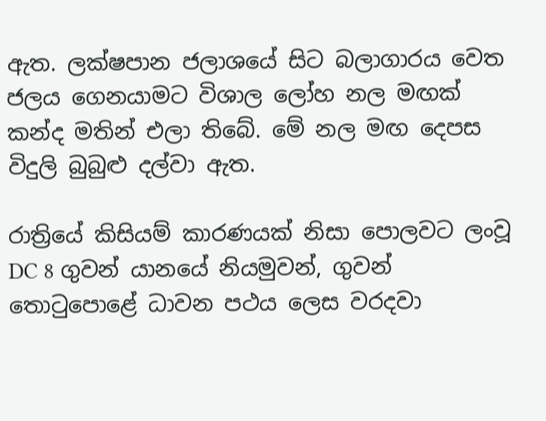ඇත. ලක්ෂපාන ජලාශයේ සිට බලාගාරය වෙත ජලය ගෙනයාමට විශාල ලෝහ නල මඟක් කන්ද මතින් එලා තිබේ. මේ නල මඟ දෙපස විදුලි බුබුළු දල්වා ඇත.

රාත්‍රියේ කිසියම් කාරණයක් නිසා පොලවට ලංවූ DC 8 ගුවන් යානයේ නියමුවන්, ගුවන් තොටුපොළේ ධාවන පථය ලෙස වරදවා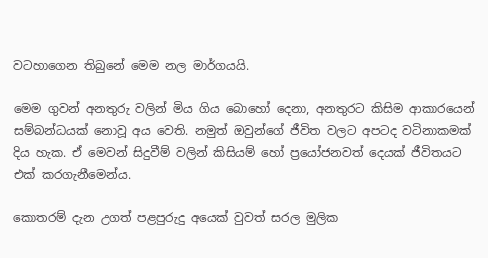වටහාගෙන තිබුනේ මෙම නල මාර්ගයයි.

මෙම ගුවන් අනතුරු වලින් මිය ගිය බොහෝ දෙනා, අනතුරට කිසිම ආකාරයෙන් සම්බන්ධයක් නොවූ අය වෙති. නමුත් ඔවුන්ගේ ජීවිත වලට අපටද වටිනාකමක් දිය හැක. ඒ මෙවන් සිදුවීම් වලින් කිසියම් හෝ ප්‍රයෝජනවත් දෙයක් ජීවිතයට එක් කරගැනීමෙන්ය.

කොතරම් දැන උගත් පළපුරුදු අයෙක් වුවත් සරල මුලික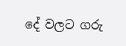දේ වලට ගරු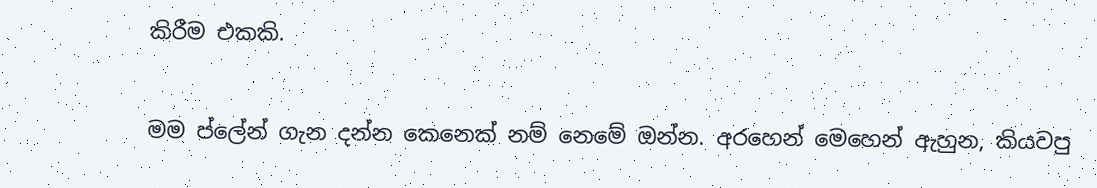කිරීම එකකි.

මම ප්ලේන් ගැන දන්න කෙනෙක් නම් නෙමේ ඔන්න. අරහෙන් මෙහෙන් ඇහුන, කියවපු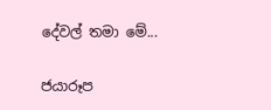දේවල් තමා මේ...

ජයාරූප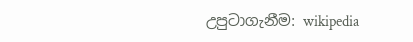උපුටාගැනීම: wikipedia